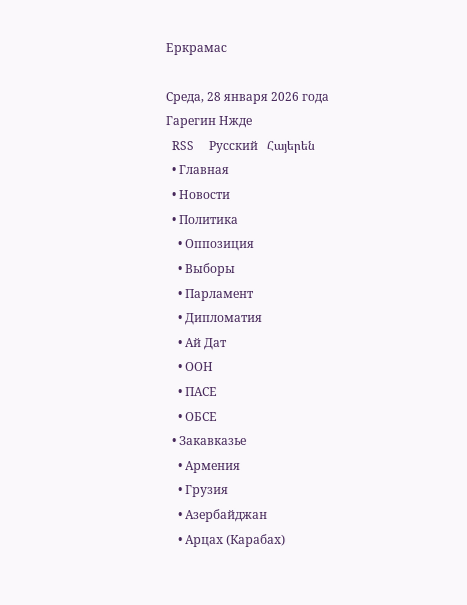Еркрамас

Среда, 28 января 2026 года
Гарегин Нжде
  RSS     Русский   Հայերեն
  • Главная
  • Новости
  • Политика
    • Оппозиция
    • Выборы
    • Парламент
    • Дипломатия
    • Ай Дат
    • ООН
    • ПАСЕ
    • ОБСЕ
  • Закавказье
    • Армения
    • Грузия
    • Азербайджан
    • Арцах (Карабах)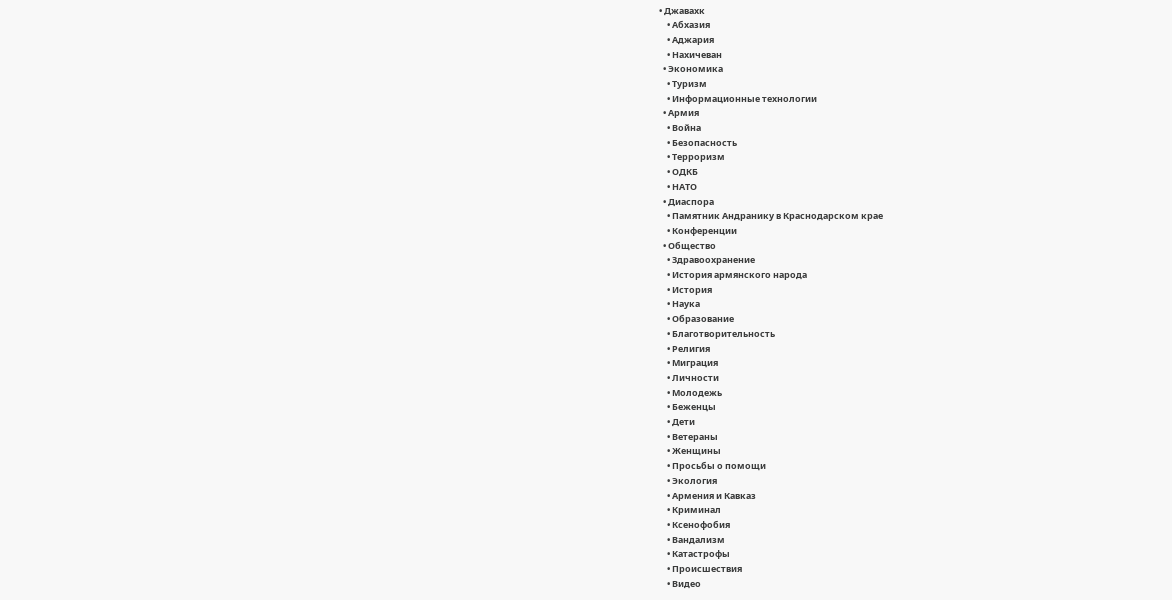• Джавахк
    • Абхазия
    • Аджария
    • Нахичеван
  • Экономика
    • Туризм
    • Информационные технологии
  • Армия
    • Война
    • Безопасность
    • Терроризм
    • ОДКБ
    • НАТО
  • Диаспора
    • Памятник Андранику в Краснодарском крае
    • Конференции
  • Общество
    • Здравоохранение
    • История армянского народа
    • История
    • Наука
    • Образование
    • Благотворительность
    • Религия
    • Миграция
    • Личности
    • Молодежь
    • Беженцы
    • Дети
    • Ветераны
    • Женщины
    • Просьбы о помощи
    • Экология
    • Армения и Кавказ
    • Криминал
    • Ксенофобия
    • Вандализм
    • Катастрофы
    • Происшествия
    • Видео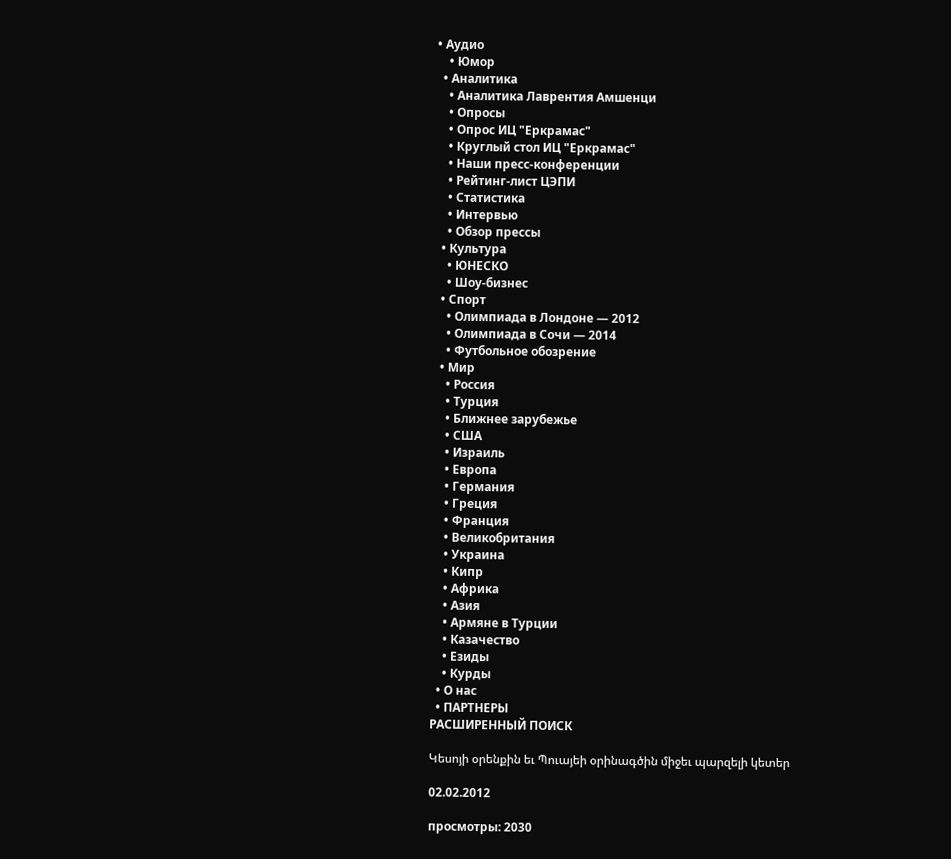• Аудио
    • Юмор
  • Аналитика
    • Аналитика Лаврентия Амшенци
    • Опросы
    • Опрос ИЦ "Еркрамас"
    • Круглый стол ИЦ "Еркрамас"
    • Наши пресс-конференции
    • Рейтинг-лист ЦЭПИ
    • Статистика
    • Интервью
    • Обзор прессы
  • Культура
    • ЮНЕСКО
    • Шоу-бизнес
  • Спорт
    • Олимпиада в Лондоне — 2012
    • Олимпиада в Сочи — 2014
    • Футбольное обозрение
  • Мир
    • Россия
    • Турция
    • Ближнее зарубежье
    • США
    • Израиль
    • Европа
    • Германия
    • Греция
    • Франция
    • Великобритания
    • Украина
    • Кипр
    • Африка
    • Азия
    • Армяне в Турции
    • Казачество
    • Езиды
    • Курды
  • О нас
  • ПАРТНЕРЫ
РАСШИРЕННЫЙ ПОИСК

Կեսոյի օրենքին եւ Պուայեի օրինագծին միջեւ պարզելի կետեր

02.02.2012

просмотры: 2030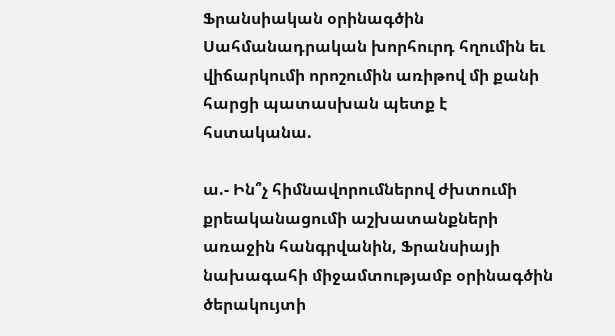Ֆրանսիական օրինագծին Սահմանադրական խորհուրդ հղումին եւ վիճարկումի որոշումին առիթով մի քանի հարցի պատասխան պետք է հստականա.

ա.- Ին՞չ հիմնավորումներով ժխտումի քրեականացումի աշխատանքների առաջին հանգրվանին, Ֆրանսիայի նախագահի միջամտությամբ օրինագծին ծերակույտի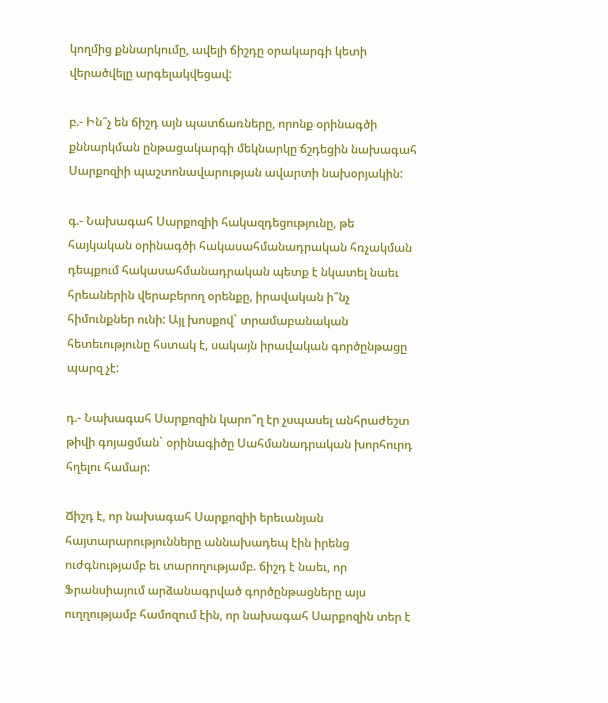կողմից քննարկումը, ավելի ճիշդը օրակարգի կետի վերածվելը արգելակվեցավ:

բ.- Ին՞չ են ճիշդ այն պատճառները, որոնք օրինագծի քննարկման ընթացակարգի մեկնարկը ճշդեցին նախագահ Սարքոզիի պաշտոնավարության ավարտի նախօրյակին:

գ.- Նախագահ Սարքոզիի հակազդեցությունը, թե հայկական օրինագծի հակասահմանադրական հռչակման դեպքում հակասահմանադրական պետք է նկատել նաեւ հրեաներին վերաբերող օրենքը, իրավական ի՞նչ հիմունքներ ունի: Այլ խոսքով` տրամաբանական հետեւությունը հստակ է, սակայն իրավական գործընթացը պարզ չէ:

դ.- Նախագահ Սարքոզին կարո՞ղ էր չսպասել անհրաժեշտ թիվի գոյացման` օրինագիծը Սահմանադրական խորհուրդ հղելու համար:

Ճիշդ է, որ նախագահ Սարքոզիի երեւանյան հայտարարությունները աննախադեպ էին իրենց ուժգնությամբ եւ տարողությամբ. ճիշդ է նաեւ, որ Ֆրանսիայում արձանագրված գործընթացները այս ուղղությամբ համոզում էին, որ նախագահ Սարքոզին տեր է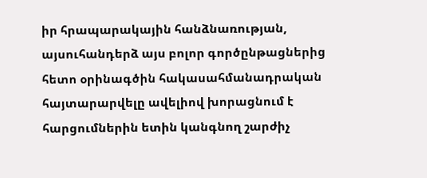իր հրապարակային հանձնառության, այսուհանդերձ այս բոլոր գործընթացներից հետո օրինագծին հակասահմանադրական հայտարարվելը ավելիով խորացնում է հարցումներին ետին կանգնող շարժիչ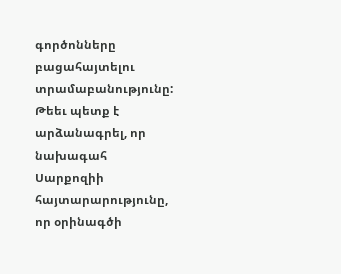գործոնները բացահայտելու տրամաբանությունը: Թեեւ պետք է արձանագրել, որ նախագահ Սարքոզիի հայտարարությունը, որ օրինագծի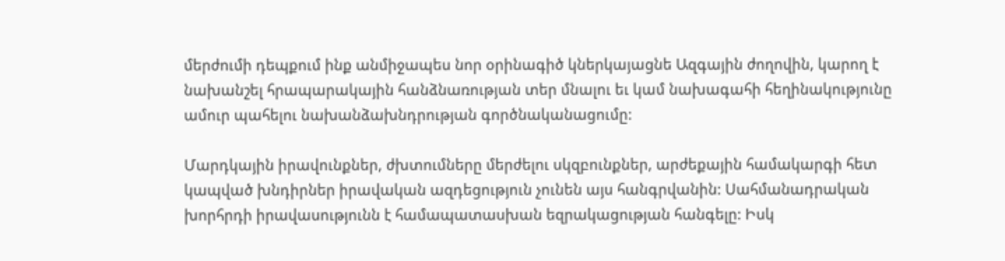մերժումի դեպքում ինք անմիջապես նոր օրինագիծ կներկայացնե Ազգային ժողովին, կարող է նախանշել հրապարակային հանձնառության տեր մնալու եւ կամ նախագահի հեղինակությունը ամուր պահելու նախանձախնդրության գործնականացումը:

Մարդկային իրավունքներ, ժխտումները մերժելու սկզբունքներ, արժեքային համակարգի հետ կապված խնդիրներ իրավական ազդեցություն չունեն այս հանգրվանին: Սահմանադրական խորհրդի իրավասությունն է համապատասխան եզրակացության հանգելը: Իսկ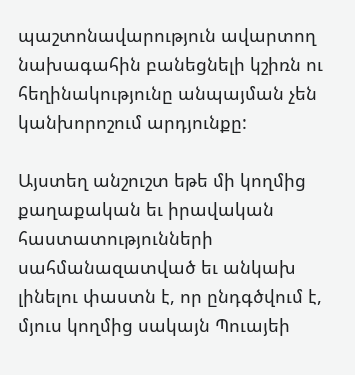պաշտոնավարություն ավարտող նախագահին բանեցնելի կշիռն ու հեղինակությունը անպայման չեն կանխորոշում արդյունքը:

Այստեղ անշուշտ եթե մի կողմից քաղաքական եւ իրավական հաստատությունների սահմանազատված եւ անկախ լինելու փաստն է, որ ընդգծվում է, մյուս կողմից սակայն Պուայեի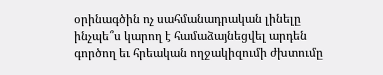օրինագծին ոչ սահմանադրական լինելը ինչպե՞ս կարող է համաձայնեցվել արդեն գործող եւ հրեական ողջակիզումի ժխտումը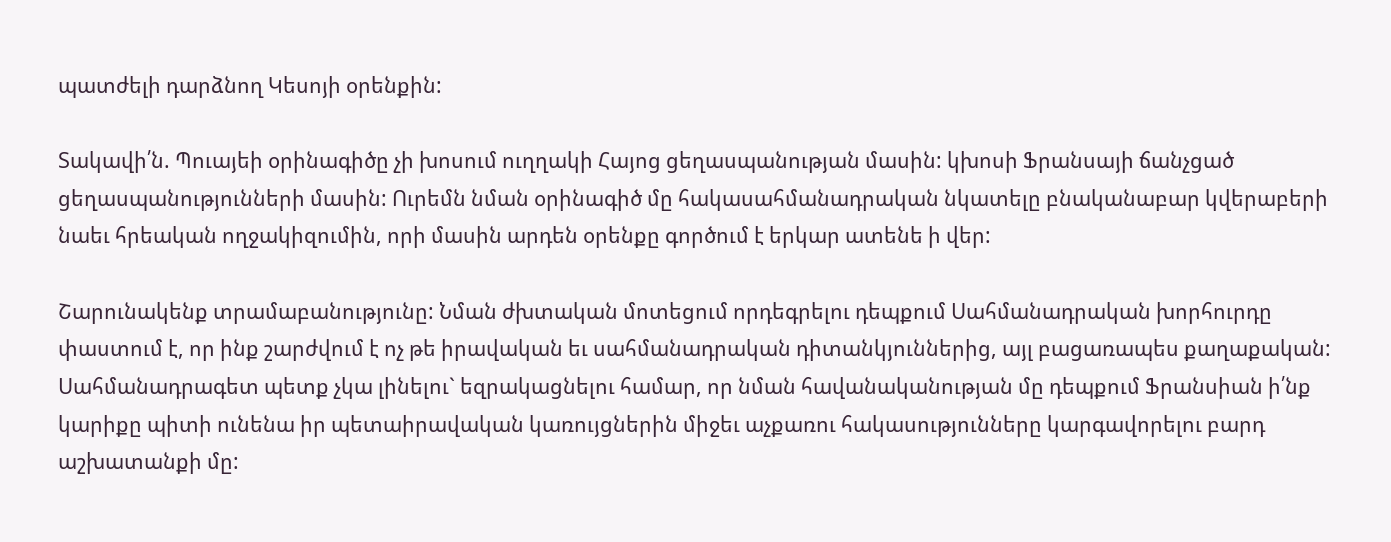պատժելի դարձնող Կեսոյի օրենքին:

Տակավի՛ն. Պուայեի օրինագիծը չի խոսում ուղղակի Հայոց ցեղասպանության մասին: կխոսի Ֆրանսայի ճանչցած ցեղասպանությունների մասին: Ուրեմն նման օրինագիծ մը հակասահմանադրական նկատելը բնականաբար կվերաբերի նաեւ հրեական ողջակիզումին, որի մասին արդեն օրենքը գործում է երկար ատենե ի վեր:

Շարունակենք տրամաբանությունը: Նման ժխտական մոտեցում որդեգրելու դեպքում Սահմանադրական խորհուրդը փաստում է, որ ինք շարժվում է ոչ թե իրավական եւ սահմանադրական դիտանկյուններից, այլ բացառապես քաղաքական: Սահմանադրագետ պետք չկա լինելու` եզրակացնելու համար, որ նման հավանականության մը դեպքում Ֆրանսիան ի՛նք կարիքը պիտի ունենա իր պետաիրավական կառույցներին միջեւ աչքառու հակասությունները կարգավորելու բարդ աշխատանքի մը: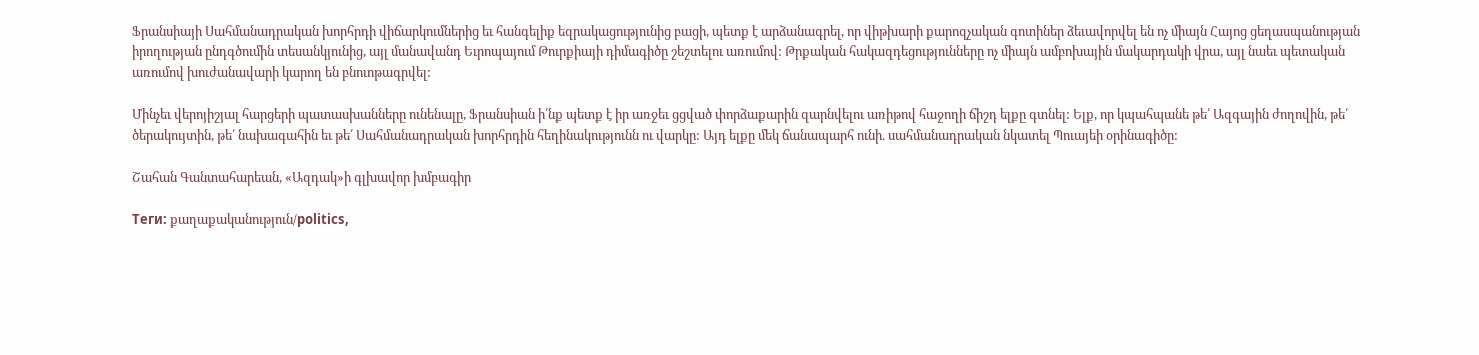Ֆրանսիայի Սահմանադրական խորհրդի վիճարկումներից եւ հանգելիք եզրակացությունից բացի, պետք է արձանագրել, որ վիթխարի քարոզչական գոտիներ ձեւավորվել են ոչ միայն Հայոց ցեղասպանության իրողության ընդգծումին տեսանկյունից, այլ մանավանդ Եւրոպայում Թուրքիայի դիմագիծը շեշտելու առումով: Թրքական հակազդեցությունները ոչ միայն ամբոխային մակարդակի վրա, այլ նաեւ պետական առումով խուժանավարի կարող են բնուոթագրվել:

Մինչեւ վերոյիշյալ հարցերի պատասխանները ունենալը, Ֆրանսիան ի՛նք պետք է իր առջեւ ցցված փորձաքարին զարնվելու առիթով հաջողի ճիշդ ելքը գտնել: Ելք, որ կպահպանե թե՛ Ազգային ժողովին, թե՛ ծերակույտին, թե՛ նախագահին եւ թե՛ Սահմանադրական խորհրդին հեղինակությունն ու վարկը: Այդ ելքը մեկ ճանապարհ ունի. սահմանադրական նկատել Պուայեի օրինագիծը:

Շահան Գանտահարեան, «Ազդակ»ի գլխավոր խմբագիր

Теги: քաղաքականություն/politics,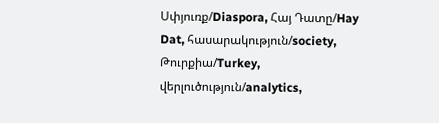Սփյուռք/Diaspora, Հայ Դատը/Hay Dat, հասարակություն/society, Թուրքիա/Turkey, վերլուծություն/analytics,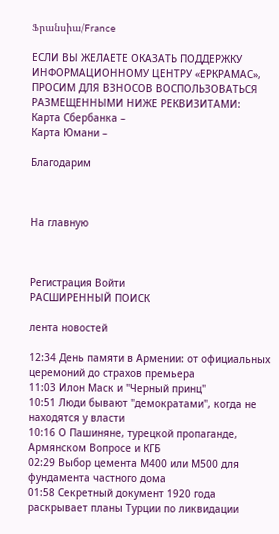Ֆրանսիա/France

ЕСЛИ ВЫ ЖЕЛАЕТЕ ОКАЗАТЬ ПОДДЕРЖКУ ИНФОРМАЦИОННОМУ ЦЕНТРУ «ЕРКРАМАС», ПРОСИМ ДЛЯ ВЗНОСОВ ВОСПОЛЬЗОВАТЬСЯ РАЗМЕЩЕННЫМИ НИЖЕ РЕКВИЗИТАМИ:
Карта Сбербанка –
Карта Юмани –

Благодарим



На главную



Регистрация Войти
РАСШИРЕННЫЙ ПОИСК

лента новостей

12:34 День памяти в Армении: от официальных церемоний до страхов премьера
11:03 Илон Маск и "Черный принц"
10:51 Люди бывают "демократами", когда не находятся у власти
10:16 О Пашиняне, турецкой пропаганде, Армянском Вопросе и КГБ
02:29 Выбор цемента М400 или М500 для фундамента частного дома
01:58 Секретный документ 1920 года раскрывает планы Турции по ликвидации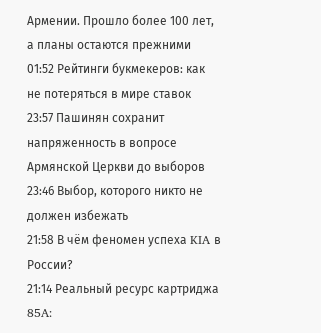Армении. Прошло более 100 лет, а планы остаются прежними
01:52 Рейтинги букмекеров: как не потеряться в мире ставок
23:57 Пашинян сохранит напряженность в вопросе Армянской Церкви до выборов
23:46 Выбор, которого никто не должен избежать
21:58 В чём феномен успеха KIA в России?
21:14 Реальный ресурс картриджа 85A: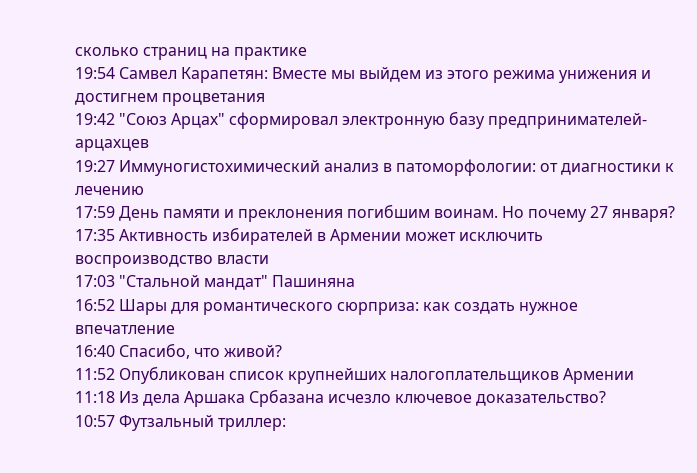сколько страниц на практике
19:54 Самвел Карапетян: Вместе мы выйдем из этого режима унижения и достигнем процветания
19:42 "Союз Арцах" сформировал электронную базу предпринимателей-арцахцев
19:27 Иммуногистохимический анализ в патоморфологии: от диагностики к лечению
17:59 День памяти и преклонения погибшим воинам. Но почему 27 января?
17:35 Активность избирателей в Армении может исключить воспроизводство власти
17:03 "Стальной мандат" Пашиняна
16:52 Шары для романтического сюрприза: как создать нужное впечатление
16:40 Спасибо, что живой?
11:52 Опубликован список крупнейших налогоплательщиков Армении
11:18 Из дела Аршака Србазана исчезло ключевое доказательство?
10:57 Футзальный триллер: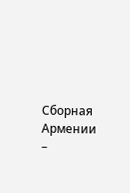Сборная Армении –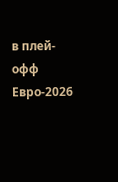в плей-офф Евро-2026